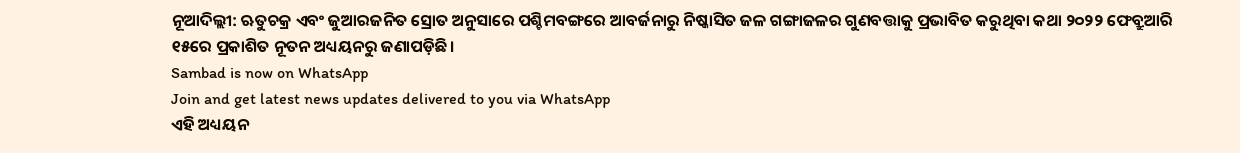ନୂଆଦିଲ୍ଲୀ: ଋତୁଚକ୍ର ଏବଂ ଜୁଆରଜନିତ ସ୍ରୋତ ଅନୁସାରେ ପଶ୍ଚିମବଙ୍ଗରେ ଆବର୍ଜନାରୁ ନିଷ୍କାସିତ ଜଳ ଗଙ୍ଗାଜଳର ଗୁଣବତ୍ତାକୁ ପ୍ରଭାବିତ କରୁଥିବା କଥା ୨୦୨୨ ଫେବ୍ରୁଆରି ୧୫ରେ ପ୍ରକାଶିତ ନୂତନ ଅଧ୍ୟୟନରୁ ଜଣାପଡ଼ିଛି।
Sambad is now on WhatsApp
Join and get latest news updates delivered to you via WhatsApp
ଏହି ଅଧ୍ୟୟନ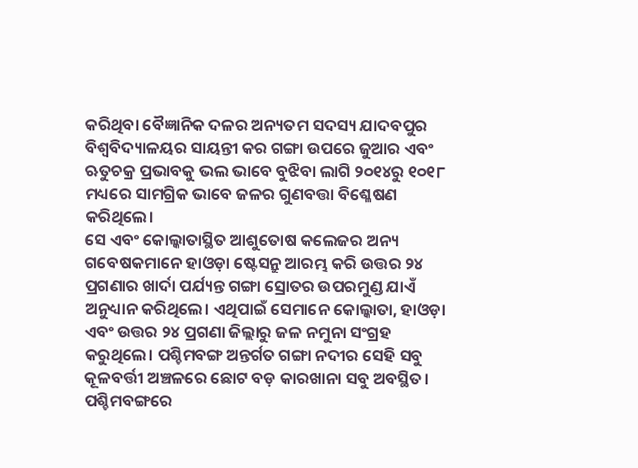କରିଥିବା ବୈଜ୍ଞାନିକ ଦଳର ଅନ୍ୟତମ ସଦସ୍ୟ ଯାଦବପୁର ବିଶ୍ବବିଦ୍ୟାଳୟର ସାୟନ୍ତୀ କର ଗଙ୍ଗା ଉପରେ ଜୁଆର ଏବଂ ଋତୁଚକ୍ର ପ୍ରଭାବକୁ ଭଲ ଭାବେ ବୁଝିବା ଲାଗି ୨୦୧୪ରୁ ୧୦୧୮ ମଧ୍ୟରେ ସାମଗ୍ରିକ ଭାବେ ଜଳର ଗୁଣବତ୍ତା ବିଶ୍ଳେଷଣ କରିଥିଲେ।
ସେ ଏବଂ କୋଲ୍କାତାସ୍ଥିତ ଆଶୁତୋଷ କଲେଜର ଅନ୍ୟ ଗବେଷକମାନେ ହାଓଡ଼ା ଷ୍ଟେସନ୍ରୁ ଆରମ୍ଭ କରି ଉତ୍ତର ୨୪ ପ୍ରଗଣାର ଖାର୍ଦା ପର୍ଯ୍ୟନ୍ତ ଗଙ୍ଗା ସ୍ରୋତର ଉପରମୁଣ୍ଡ ଯାଏଁ ଅନୁଧ୍ୟାନ କରିଥିଲେ। ଏଥିପାଇଁ ସେମାନେ କୋଲ୍କାତା, ହାଓଡ଼ା ଏବଂ ଉତ୍ତର ୨୪ ପ୍ରଗଣା ଜିଲ୍ଲାରୁ ଜଳ ନମୁନା ସଂଗ୍ରହ କରୁଥିଲେ। ପଶ୍ଚିମବଙ୍ଗ ଅନ୍ତର୍ଗତ ଗଙ୍ଗା ନଦୀର ସେହି ସବୁ କୂଳବର୍ତ୍ତୀ ଅଞ୍ଚଳରେ ଛୋଟ ବଡ଼ କାରଖାନା ସବୁ ଅବସ୍ଥିତ।
ପଶ୍ଚିମବଙ୍ଗରେ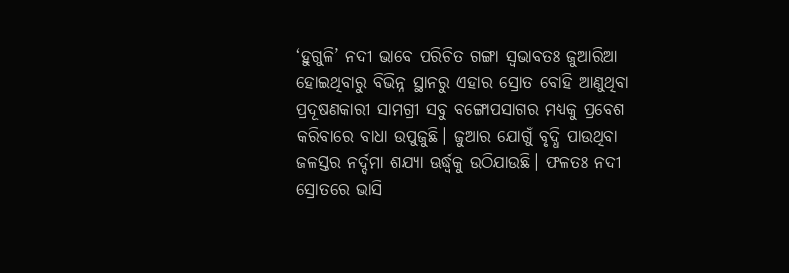‘ହୁଗୁଳି’ ନଦୀ ଭାବେ ପରିଚିତ ଗଙ୍ଗା ସ୍ବଭାବତଃ ଜୁଆରିଆ ହୋଇଥିବାରୁ ବିଭିନ୍ନ ସ୍ଥାନରୁ ଏହାର ସ୍ରୋତ ବୋହି ଆଣୁଥିବା ପ୍ରଦୂଷଣକାରୀ ସାମଗ୍ରୀ ସବୁ ବଙ୍ଗୋପସାଗର ମଧ୍ୟକୁ ପ୍ରବେଶ କରିବାରେ ବାଧା ଉପୁଜୁଛି। ଜୁଆର ଯୋଗୁଁ ବୃଦ୍ଧି ପାଉଥିବା ଜଳସ୍ତର ନର୍ଦ୍ଦମା ଶଯ୍ୟା ଊର୍ଦ୍ଧ୍ବକୁ ଉଠିଯାଉଛି। ଫଳତଃ ନଦୀ ସ୍ରୋତରେ ଭାସି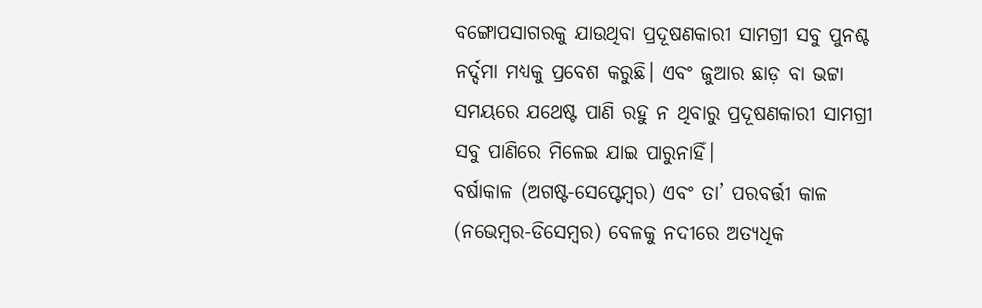ବଙ୍ଗୋପସାଗରକୁ ଯାଉଥିବା ପ୍ରଦୂଷଣକାରୀ ସାମଗ୍ରୀ ସବୁ ପୁନଶ୍ଚ ନର୍ଦ୍ଦମା ମଧ୍ୟକୁ ପ୍ରବେଶ କରୁଛି। ଏବଂ ଜୁଆର ଛାଡ଼ ବା ଭଟ୍ଟା ସମୟରେ ଯଥେଷ୍ଟ ପାଣି ରହୁ ନ ଥିବାରୁ ପ୍ରଦୂଷଣକାରୀ ସାମଗ୍ରୀ ସବୁ ପାଣିରେ ମିଳେଇ ଯାଇ ପାରୁନାହିଁ।
ବର୍ଷାକାଳ (ଅଗଷ୍ଟ-ସେପ୍ଟେମ୍ବର) ଏବଂ ତା’ ପରବର୍ତ୍ତୀ କାଳ (ନଭେମ୍ବର-ଡିସେମ୍ବର) ବେଳକୁ ନଦୀରେ ଅତ୍ୟଧିକ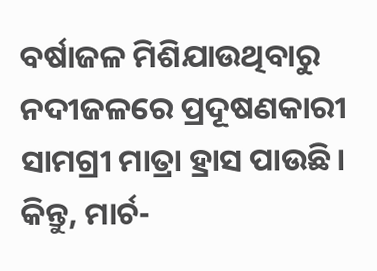ବର୍ଷାଜଳ ମିଶିଯାଉଥିବାରୁ ନଦୀଜଳରେ ପ୍ରଦୂଷଣକାରୀ ସାମଗ୍ରୀ ମାତ୍ରା ହ୍ରାସ ପାଉଛି। କିନ୍ତୁ, ମାର୍ଚ-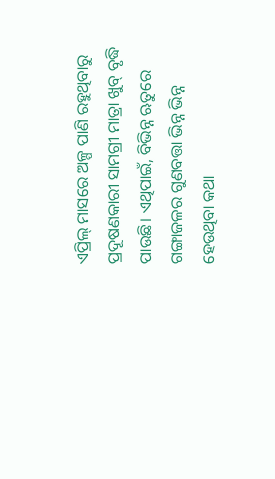ଏପ୍ରିଲ୍ ମାସରେ ଅଳ୍ପ ପାଣି ରହୁଥିବାରୁ ପ୍ରଦୂଷଣକାରୀ ସାମଗ୍ରୀ ମାତ୍ରା ଖୁବ୍ ବୃଦ୍ଧି ପାଉଛି। ଏଥିପାଇଁ, ବିଭିନ୍ନ ଋତୁରେ ଗଙ୍ଗାଜଳର ଗୁଣବତ୍ତା ଭିନ୍ନ ଭିନ୍ନ ହେଉଥିବା କଥା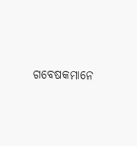ଗବେଷକମାନେ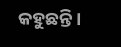କହୁଛନ୍ତି।